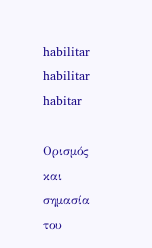habilitar
habilitar
habitar

Ορισμός και σημασία του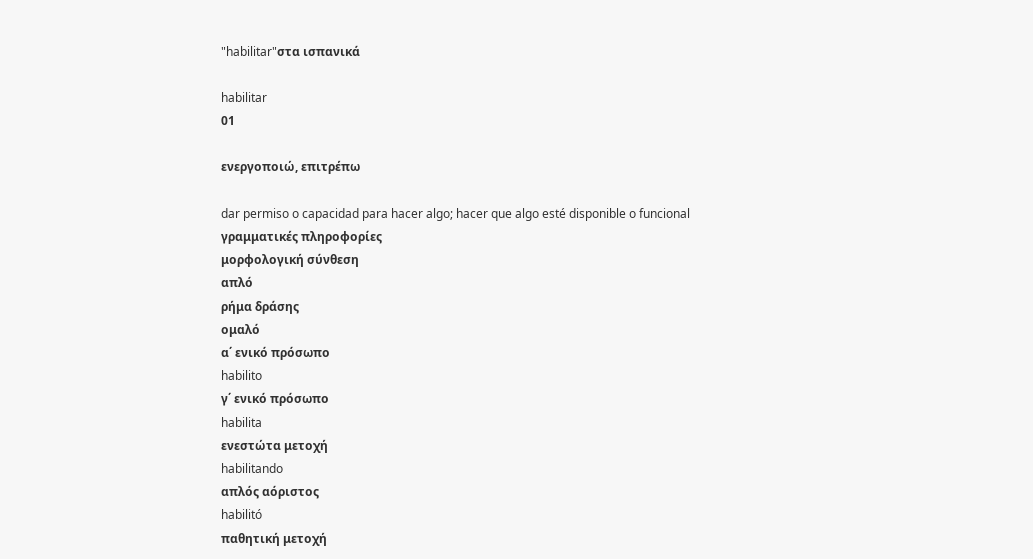"habilitar"στα ισπανικά

habilitar
01

ενεργοποιώ, επιτρέπω

dar permiso o capacidad para hacer algo; hacer que algo esté disponible o funcional
γραμματικές πληροφορίες
μορφολογική σύνθεση
απλό
ρήμα δράσης
ομαλό
α΄ ενικό πρόσωπο
habilito
γ΄ ενικό πρόσωπο
habilita
ενεστώτα μετοχή
habilitando
απλός αόριστος
habilitó
παθητική μετοχή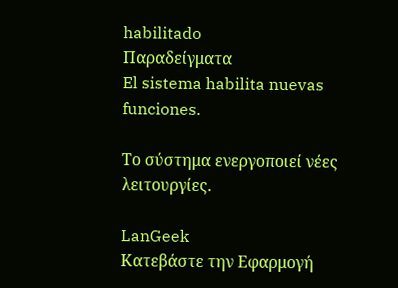habilitado
Παραδείγματα
El sistema habilita nuevas funciones.

Το σύστημα ενεργοποιεί νέες λειτουργίες.

LanGeek
Κατεβάστε την Εφαρμογή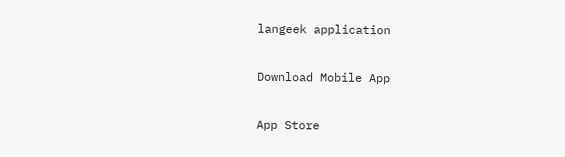langeek application

Download Mobile App

App Store